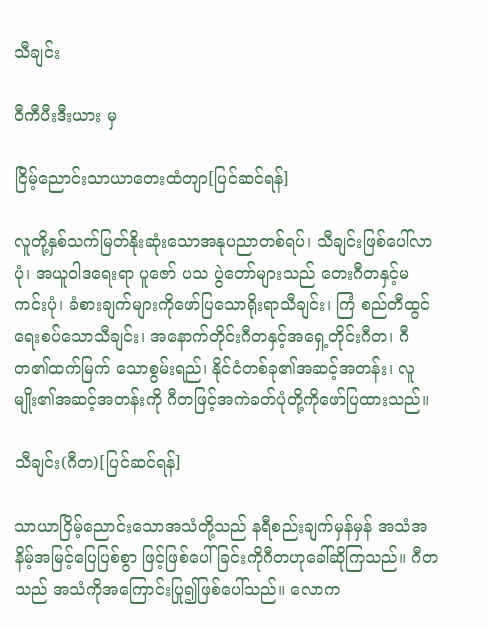သီချင်း

ဝီကီပီးဒီးယား မှ

ငြိမ့်ညောင်းသာယာတေးထံတျာ[ပြင်ဆင်ရန်]

လူတို့နှစ်သက်မြတ်နိုးဆုံးသောအနုပညာတစ်ရပ်၊ သီချင်းဖြစ်ပေါ်လာပုံ၊ အယူဝါဒရေးရာ ပူဇော် ပသ ပွဲတော်များသည် တေးဂီတနှင့်မကင်းပုံ၊ ခံစားချက်များကိုဖော်ပြသောရိုးရာသီချင်း၊ ကြံ စည်တီထွင် ရေးစပ်သောသီချင်း၊ အနောက်တိုင်းဂီတနှင့်အရှေ့တိုင်းဂီတ၊ ဂီတ၏ထက်မြက် သောစွမ်းရည်၊ နိုင်ငံတစ်ခု၏အဆင့်အတန်း၊ လူမျိုး၏အဆင့်အတန်းကို ဂီတဖြင့်အကဲခတ်ပုံတို့ကိုဖော်ပြထားသည်။

သီချင်း(ဂီတ)[ပြင်ဆင်ရန်]

သာယာငြိမ့်ညောင်းသောအသံတို့သည် နရီစည်းချက်မှန်မှန် အသံအနိမ့်အမြင့်ပြေပြစ်စွာ ဖြင့်ဖြစ်ပေါ်ခြင်းကိုဂီတဟုခေါ်ဆိုကြသည်။ ဂီတသည် အသံကိုအကြောင်းပြု၍ဖြစ်ပေါ်သည်။ လောက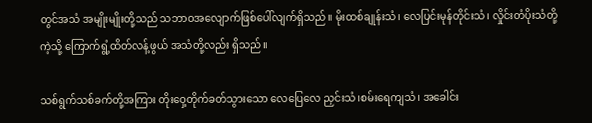တွင်အသံ အမျိုးမျိုးတို့သည် သဘာဝအလျောက်ဖြစ်ပေါ်လျက်ရှိသည်။ မိုးထစ်ချုန်းသံ၊ လေပြင်းမုန်တိုင်းသံ၊ လှိုင်းတံပိုးသံတို့ကဲ့သို့ ကြောက်ရွံ့ထိတ်လန့်ဖွယ် အသံတို့လည်း ရှိသည်။

သစ်ရွက်သစ်ခက်တို့အကြား တိုးဝှေ့တိုက်ခတ်သွားသော လေပြေလေ ညှင်းသံ၊စမ်းရေကျသံ၊ အခေါင်း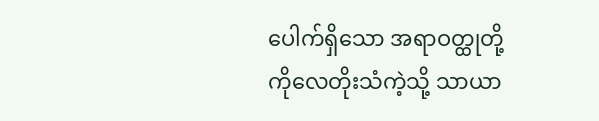ပေါက်ရှိသော အရာဝတ္ထုတို့ကိုလေတိုးသံကဲ့သို့ သာယာ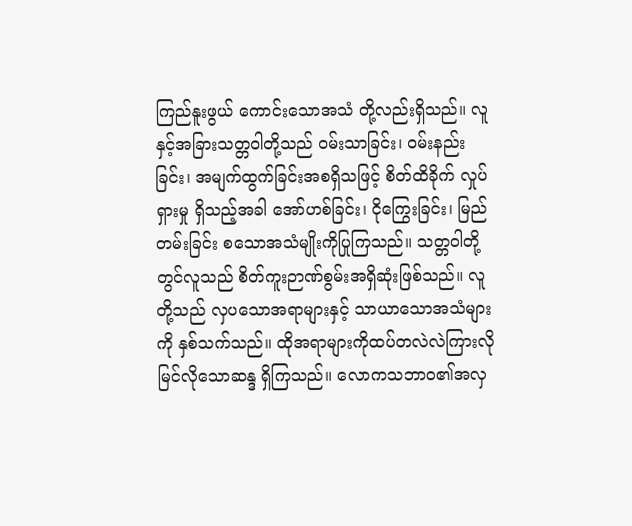ကြည်နူးဖွယ် ကောင်းသောအသံ တို့လည်းရှိသည်။ လူနှင့်အခြားသတ္တဝါတို့သည် ဝမ်းသာခြင်း၊ ဝမ်းနည်းခြင်း၊ အမျက်ထွက်ခြင်းအစရှိသဖြင့် စိတ်ထိခိုက် လှုပ်ရှားမှု ရှိသည့်အခါ အော်ဟစ်ခြင်း၊ ငိုကြွေးခြင်း၊ မြည်တမ်းခြင်း စသောအသံမျိုးကိုပြုကြသည်။ သတ္တဝါတို့တွင်လူသည် စိတ်ကူးဉာဏ်စွမ်းအရှိဆုံးဖြစ်သည်။ လူတို့သည် လှပသောအရာများနှင့် သာယာသောအသံများကို နှစ်သက်သည်။ ထိုအရာများကိုထပ်တလဲလဲကြားလိုမြင်လိုသောဆန္ဒ ရှိကြသည်။ လောကသဘာဝ၏အလှ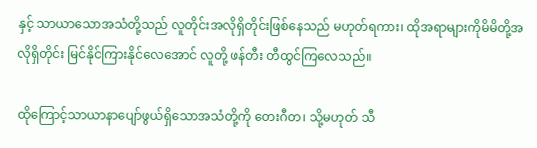နှင့် သာယာသောအသံတို့သည် လူတိုင်းအလိုရှိတိုင်းဖြစ်နေသည် မဟုတ်ရကား၊ ထိုအရာများကိုမိမိတို့အလိုရှိတိုင်း မြင်နိုင်ကြားနိုင်လေအောင် လူတို့ ဖန်တီး တီထွင်ကြလေသည်။

ထိုကြောင့်သာယာနာပျော်ဖွယ်ရှိသောအသံတို့ကို တေးဂီတ၊ သို့မဟုတ် သီ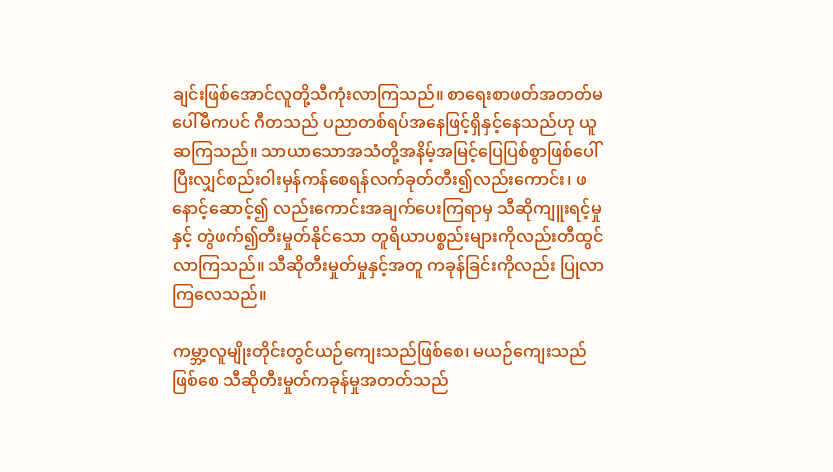ချင်းဖြစ်အောင်လူတို့သီကုံးလာကြသည်။ စာရေးစာဖတ်အတတ်မပေါ်မီကပင် ဂီတသည် ပညာတစ်ရပ်အနေဖြင့်ရှိနှင့်နေသည်ဟု ယူဆကြသည်။ သာယာသောအသံတို့အနိမ့်အမြင့်ပြေပြစ်စွာဖြစ်ပေါ်ပြီးလျှင်စည်းဝါးမှန်ကန်စေရန်လက်ခုတ်တီး၍လည်းကောင်း၊ ဖနောင့်ဆောင့်၍ လည်းကောင်းအချက်ပေးကြရာမှ သီဆိုကျူးရင့်မှုနှင့် တွဲဖက်၍တီးမှုတ်နိုင်သော တူရိယာပစ္စည်းများကိုလည်းတီထွင်လာကြသည်။ သီဆိုတီးမှုတ်မှုနှင့်အတူ ကခုန်ခြင်းကိုလည်း ပြုလာကြလေသည်။

ကမ္ဘာ့လူမျိုးတိုင်းတွင်ယဉ်ကျေးသည်ဖြစ်စေ၊ မယဉ်ကျေးသည်ဖြစ်စေ သီဆိုတီးမှုတ်ကခုန်မှုအတတ်သည်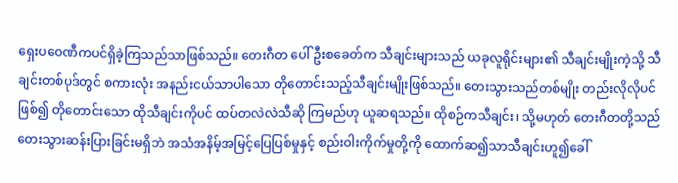ရှေးပဝေဏီကပင်ရှိခဲ့ကြသည်သာဖြစ်သည်။ တေးဂီတ ပေါ်ဦးစခေတ်က သီချင်းများသည် ယခုလူရိုင်းများ၏ သီချင်းမျိုးကဲ့သို့ သီချင်းတစ်ပုဒ်တွင် စကားလုံး အနည်းငယ်သာပါသော တိုတောင်းသည့်သီချင်းမျိုးဖြစ်သည်။ တေးသွားသည်တစ်မျိုး တည်းလိုလိုပင်ဖြစ်၍ တိုတောင်းသော ထိုသီချင်းကိုပင် ထပ်တလဲလဲသီဆို ကြမည်ဟု ယူဆရသည်။ ထိုစဉ်ကသီချင်း၊ သို့မဟုတ် တေးဂီတတို့သည် တေးသွားဆန်းပြားခြင်းမရှိဘဲ အသံအနိမ့်အမြင့်ပြေပြစ်မှုနှင့် စည်းဝါးကိုက်မှုတို့ကို ထောက်ဆ၍သာသီချင်းဟူ၍ခေါ်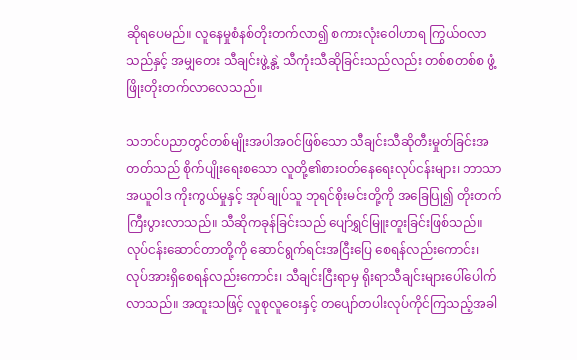ဆိုရပေမည်။ လူနေမှုစံနစ်တိုးတက်လာ၍ စကားလုံးဝေါဟာရ ကြွယ်ဝလာသည်နှင့် အမျှတေး သီချင်းဖွဲ့နွဲ့ သီကုံးသီဆိုခြင်းသည်လည်း တစ်စတစ်စ ဖွံ့ဖြိုးတိုးတက်လာလေသည်။

သဘင်ပညာတွင်တစ်မျိုးအပါအဝင်ဖြစ်သော သီချင်းသီဆိုတီးမှုတ်ခြင်းအတတ်သည် စိုက်ပျိုးရေးစသော လူတို့၏စားဝတ်နေရေးလုပ်ငန်းများ၊ ဘာသာအယူဝါဒ ကိုးကွယ်မှုနှင့် အုပ်ချုပ်သူ ဘုရင်စိုးမင်းတို့ကို အခြေပြု၍ တိုးတက်ကြီးပွားလာသည်။ သီဆိုကခုန်ခြင်းသည် ပျော်ရွှင်မြူးတူးခြင်းဖြစ်သည်။ လုပ်ငန်းဆောင်တာတို့ကို ဆောင်ရွက်ရင်းအငြီးပြေ စေရန်လည်းကောင်း၊ လုပ်အားရှိစေရန်လည်းကောင်း၊ သီချင်းငြီးရာမှ ရိုးရာသီချင်းများပေါ်ပေါက်လာသည်။ အထူးသဖြင့် လူစုလူဝေးနှင့် တပျော်တပါးလုပ်ကိုင်ကြသည့်အခါ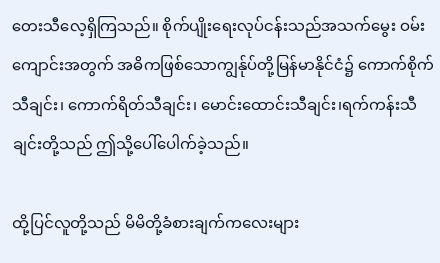တေးသီလေ့ရှိကြသည်။ စိုက်ပျိုးရေးလုပ်ငန်းသည်အသက်မွေး ဝမ်းကျောင်းအတွက် အဓိကဖြစ်သောကျွန်ုပ်တို့မြန်မာနိုင်ငံ၌ ကောက်စိုက်သီချင်း၊ ကောက်ရိတ်သီချင်း၊ မောင်းထောင်းသီချင်း၊ရက်ကန်းသီချင်းတို့သည် ဤသို့ပေါ်ပေါက်ခဲ့သည်။

ထို့ပြင်လူတို့သည် မိမိတို့ခံစားချက်ကလေးများ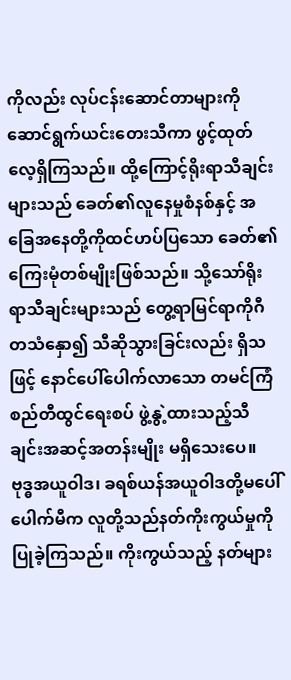ကိုလည်း လုပ်ငန်းဆောင်တာများကိုဆောင်ရွက်ယင်းတေးသီကာ ဖွင့်ထုတ်လေ့ရှိကြသည်။ ထို့ကြောင့်ရိုးရာသီချင်းများသည် ခေတ်၏လူနေမှုစံနစ်နှင့် အခြေအနေတို့ကိုထင်ဟပ်ပြသော ခေတ်၏ကြေးမုံတစ်မျိုးဖြစ်သည်။ သို့သော်ရိုးရာသီချင်းများသည် တွေ့ရာမြင်ရာကိုဂီတသံနှော၍ သီဆိုသွားခြင်းလည်း ရှိသဖြင့် နောင်ပေါ်ပေါက်လာသော တမင်ကြံစည်တီထွင်ရေးစပ် ဖွဲ့နွဲ့ထားသည့်သီချင်းအဆင့်အတန်းမျိုး မရှိသေးပေ။ ဗုဒ္ဓအယူဝါဒ၊ ခရစ်ယန်အယူဝါဒတို့မပေါ်ပေါက်မီက လူတို့သည်နတ်ကိုးကွယ်မှုကိုပြုခဲ့ကြသည်။ ကိုးကွယ်သည့် နတ်များ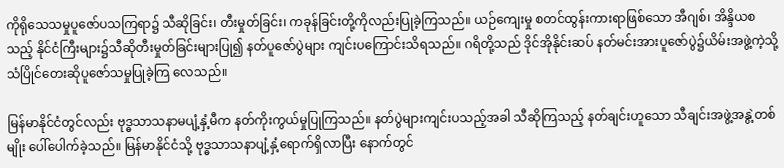ကိုရိုသေသမှုပူဇော်ပသကြရာ၌ သီဆိုခြင်း၊ တီးမှုတ်ခြင်း၊ ကခုန်ခြင်းတို့ကိုလည်းပြုခဲ့ကြသည်။ ယဉ်ကျေးမှု စတင်ထွန်းကားရာဖြစ်သော အီဂျစ်၊ အိန္ဒိယစသည့် နိုင်ငံကြီးများ၌သီဆိုတီးမှုတ်ခြင်းများပြု၍ နတ်ပူဇော်ပွဲများ ကျင်းပကြောင်းသိရသည်။ ဂရိတို့သည် ဒိုင်အိုနိုင်းဆပ် နတ်မင်းအားပူဇော်ပွဲ၌ယိမ်းအဖွဲ့ကဲ့သို့ သံပြိုင်တေးဆိုပူဇော်သမှုပြုခဲ့ကြ လေသည်။

မြန်မာနိုင်ငံတွင်လည်း ဗုဒ္ဓသာသနာမပျံ့နှံ့မီက နတ်ကိုးကွယ်မှုပြုကြသည်။ နတ်ပွဲများကျင်းပသည့်အခါ သီဆိုကြသည့် နတ်ချင်းဟူသော သီချင်းအဖွဲ့အနွဲ့တစ်မျိုး ပေါ်ပေါက်ခဲ့သည်။ မြန်မာနိုင်ငံသို့ ဗုဒ္ဓသာသနာပျံ့နှံ့ရောက်ရှိလာပြီး နောက်တွင်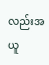လည်းအယူ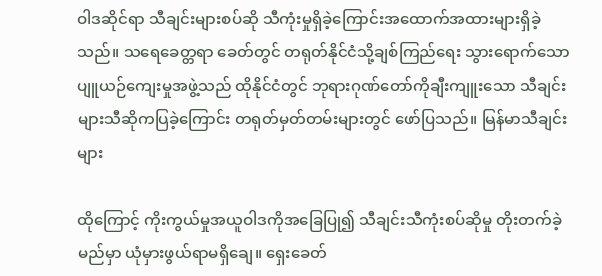ဝါဒဆိုင်ရာ သီချင်းများစပ်ဆို သီကုံးမှုရှိခဲ့ကြောင်းအထောက်အထားများရှိခဲ့သည်။ သရေခေတ္တရာ ခေတ်တွင် တရုတ်နိုင်ငံသို့ချစ်ကြည်ရေး သွားရောက်သော ပျူယဉ်ကျေးမှုအဖွဲ့သည် ထိုနိုင်ငံတွင် ဘုရားဂုဏ်တော်ကိုချီးကျူးသော သီချင်းများသီဆိုကပြခဲ့ကြောင်း တရုတ်မှတ်တမ်းများတွင် ဖော်ပြသည်။ မြန်မာသီချင်းများ

ထိုကြောင့် ကိုးကွယ်မှုအယူဝါဒကိုအခြေပြု၍ သီချင်းသီကုံးစပ်ဆိုမှု တိုးတက်ခဲ့မည်မှာ ယုံမှားဖွယ်ရာမရှိချေ။ ရှေးခေတ်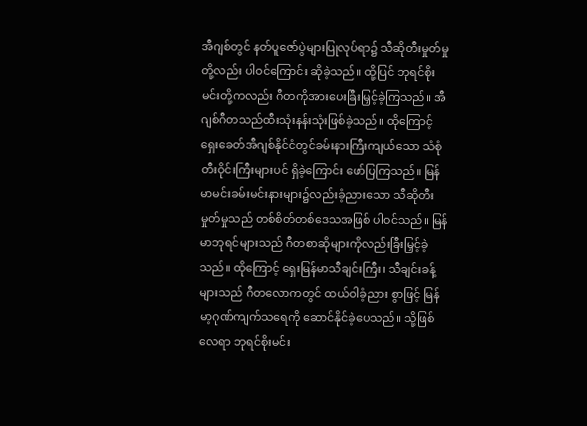အီဂျစ်တွင် နတ်ပူဇော်ပွဲများပြုလုပ်ရာ၌ သီဆိုတီးမှုတ်မှု တို့လည်း ပါဝင်ကြောင်း ဆိုခဲ့သည်။ ထို့ပြင် ဘုရင်စိုးမင်းတို့ကလည်း ဂီတကိုအားပေးခြီးမြှင့်ခဲ့ကြသည်။ အီဂျစ်ဂီတသည်ထီးသုံးနန်းသုံးဖြစ်ခဲ့သည်။ ထိုကြောင့် ရှေးခေတ်အီဂျစ်နိုင်ငံတွင်ခမ်းနားကြီးကျယ်သော သံစုံတီးဝိုင်းကြီးများပင် ရှိခဲ့ကြောင်း ဖော်ပြကြသည်။ မြန်မာမင်းခမ်းမင်းနားများ၌လည်းခံ့ညားသော သီဆိုတီးမှုတ်မှုသည် တစ်စိတ်တစ်ဒေသအဖြစ် ပါဝင်သည်။ မြန်မာဘုရင်များသည် ဂီတစာဆိုများကိုလည်းခြီးမြှင့်ခဲ့သည်။ ထိုကြောင့် ရှေးမြန်မာသီချင်းကြီး၊ သီချင်းခန့်များသည် ဂီတလောကတွင် ထယ်ဝါခံ့ညား စွာဖြင့် မြန်မာ့ဂုဏ်ကျက်သရေကို ဆောင်နိုင်ခဲ့ပေသည်။ သို့ဖြစ်လေရာ ဘုရင်စိုးမင်း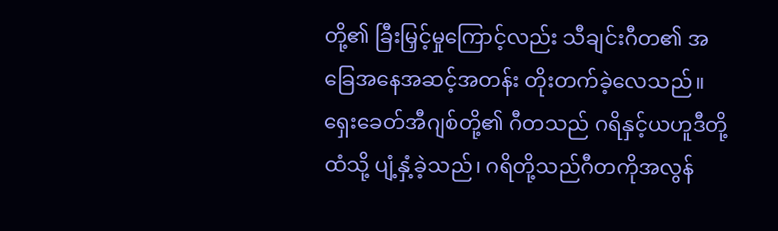တို့၏ ခြီးမြှင့်မှုကြောင့်လည်း သီချင်းဂီတ၏ အခြေအနေအဆင့်အတန်း တိုးတက်ခဲ့လေသည်။ ရှေးခေတ်အီဂျစ်တို့၏ ဂီတသည် ဂရိနှင့်ယဟူဒီတို့ထံသို့ ပျံ့နှံ့ခဲ့သည်၊ ဂရိတို့သည်ဂီတကိုအလွန်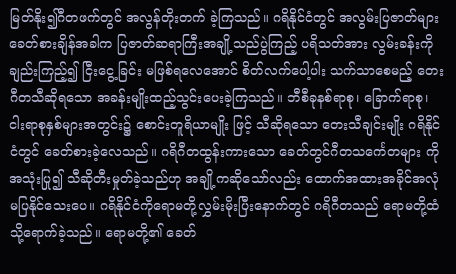မြတ်နိုး၍ဂီတဖက်တွင် အလွန်တိုးတက် ခဲ့ကြသည်။ ဂရိနိုင်ငံတွင် အလွမ်းပြဇာတ်များ ခေတ်စားချိန်အခါက ပြဇာတ်ဆရာကြီးအချို့သည်ပွဲကြည့် ပရိသတ်အား လွမ်းခန်းကိုချည်းကြည့်၍ ငြီးငွေ့ခြင်း မဖြစ်ရလေအောင် စိတ်လက်ပေါ့ပါး သက်သာစေမည့် တေးဂီတသီဆိုရသော အခန်းမျိုးထည့်သွင်းပေးခဲ့ကြသည်။ ဘီစီခုနစ်ရာစု၊ ခြောက်ရာစု၊ ငါးရာစုနှစ်များအတွင်း၌ စောင်းတူရိယာမျိုး ဖြင့် သီဆိုရသော တေးသီချင်းမျိုး ဂရိနိုင်ငံတွင် ခေတ်စားခဲ့လေသည်။ ဂရိဂီတထွန်းကားသော ခေတ်တွင်ဂီတသင်္ကေတများ ကိုအသုံးပြု၍ သီဆိုတီးမှုတ်ခဲ့သည်ဟု အချို့ကဆိုသော်လည်း ထောက်အထားအခိုင်အလုံမပြနိုင်သေးပေ။ ဂရိနိုင်ငံကိုရောမတို့လွှမ်းမိုးပြီးနောက်တွင် ဂရိဂီတသည် ရောမတို့ထံသို့ရောက်ခဲ့သည်။ ရောမတို့၏ ခေတ်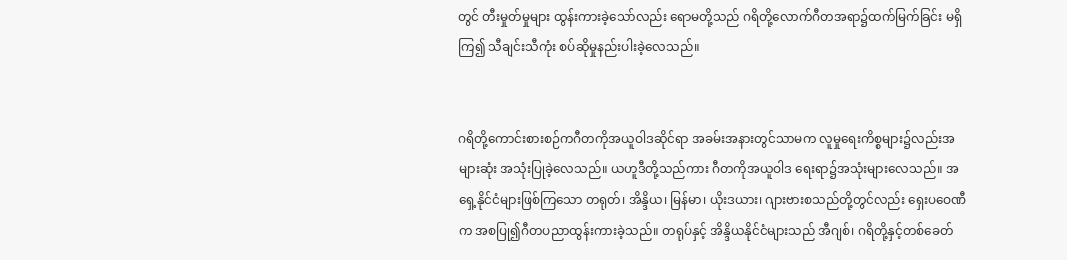တွင် တီးမှုတ်မှုများ ထွန်းကားခဲ့သော်လည်း ရောမတို့သည် ဂရိတို့လောက်ဂီတအရာ၌ထက်မြက်ခြင်း မရှိကြ၍ သီချင်းသီကုံး စပ်ဆိုမှုနည်းပါးခဲ့လေသည်။


ဂရိတို့ကောင်းစားစဉ်ကဂီတကိုအယူဝါဒဆိုင်ရာ အခမ်းအနားတွင်သာမက လူမှုရေးကိစ္စများ၌လည်းအများဆုံး အသုံးပြုခဲ့လေသည်။ ယဟူဒီတို့သည်ကား ဂီတကိုအယူဝါဒ ရေးရာ၌အသုံးများလေသည်။ အရှေ့နိုင်ငံများဖြစ်ကြသော တရုတ်၊ အိန္ဒိယ၊ မြန်မာ၊ ယိုးဒယား၊ ဂျားဗားစသည်တို့တွင်လည်း ရှေးပဝေဏီက အစပြု၍ဂီတပညာထွန်းကားခဲ့သည်။ တရုပ်နှင့် အိန္ဒိယနိုင်ငံများသည် အီဂျစ်၊ ဂရိတို့နှင့်တစ်ခေတ်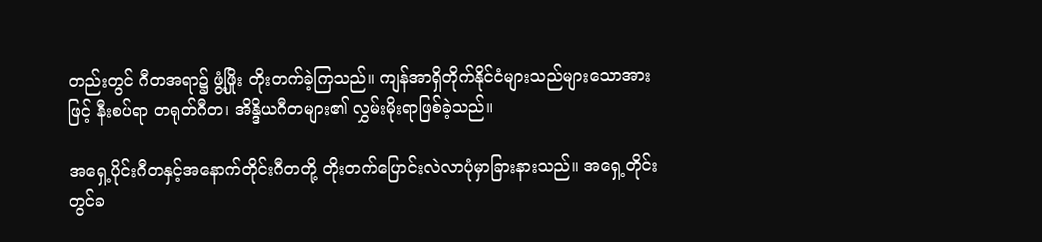တည်းတွင် ဂီတအရာ၌ ဖွံ့ဖြိုး တိုးတက်ခဲ့ကြသည်။ ကျန်အာရှိတိုက်နိုင်ငံများသည်များသောအားဖြင့် နီးစပ်ရာ တရုတ်ဂီတ၊ အိန္ဒိယဂီတများ၏ လွှမ်းမိုးရာဖြစ်ခဲ့သည်။

အရှေ့ပိုင်းဂီတနှင့်အနောက်တိုင်းဂီတတို့ တိုးတက်ပြောင်းလဲလာပုံမှာခြားနားသည်။ အရှေ့တိုင်းတွင်ခ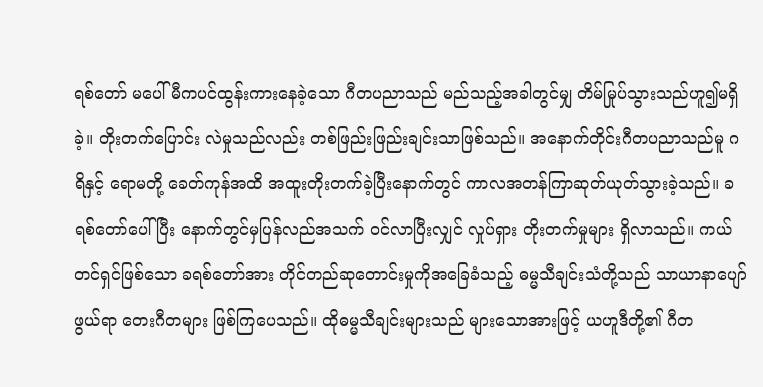ရစ်တော် မပေါ်မီကပင်ထွန်းကားနေခဲ့သော ဂီတပညာသည် မည်သည့်အခါတွင်မျှ တိမ်မြုပ်သွားသည်ဟူ၍မရှိခဲ့။ တိုးတက်ပြောင်း လဲမှုသည်လည်း တစ်ဖြည်းဖြည်းချင်းသာဖြစ်သည်။ အနောက်တိုင်းဂီတပညာသည်မူ ဂရိနှင့် ရောမတို့ ခေတ်ကုန်အထိ အထူးတိုးတက်ခဲ့ပြီးနောက်တွင် ကာလအတန်ကြာဆုတ်ယုတ်သွားခဲ့သည်။ ခရစ်တော်ပေါ်ပြီး နောက်တွင်မှပြန်လည်အသက် ဝင်လာပြီးလျှင် လှုပ်ရှား တိုးတက်မှုများ ရှိလာသည်။ ကယ်တင်ရှင်ဖြစ်သော ခရစ်တော်အား တိုင်တည်ဆုတောင်းမှုကိုအခြေခံသည့် ဓမ္မသီချင်းသံတို့သည် သာယာနာပျော်ဖွယ်ရာ တေးဂီတများ ဖြစ်ကြပေသည်။ ထိုဓမ္မသီချင်းများသည် များသောအားဖြင့် ယဟူဒီတို့၏ ဂီတ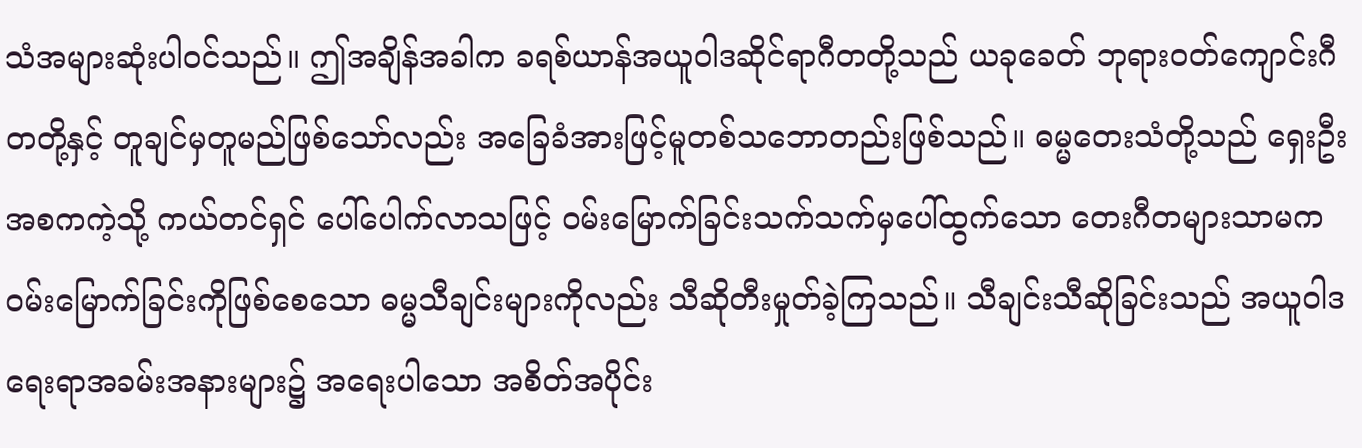သံအများဆုံးပါဝင်သည်။ ဤအချိန်အခါက ခရစ်ယာန်အယူဝါဒဆိုင်ရာဂီတတို့သည် ယခုခေတ် ဘုရားဝတ်ကျောင်းဂီတတို့နှင့် တူချင်မှတူမည်ဖြစ်သော်လည်း အခြေခံအားဖြင့်မူတစ်သဘောတည်းဖြစ်သည်။ ဓမ္မတေးသံတို့သည် ရှေးဦးအစကကဲ့သို့ ကယ်တင်ရှင် ပေါ်ပေါက်လာသဖြင့် ဝမ်းမြောက်ခြင်းသက်သက်မှပေါ်ထွက်သော တေးဂီတများသာမက ဝမ်းမြောက်ခြင်းကိုဖြစ်စေသော ဓမ္မသီချင်းများကိုလည်း သီဆိုတီးမှုတ်ခဲ့ကြသည်။ သီချင်းသီဆိုခြင်းသည် အယူဝါဒရေးရာအခမ်းအနားများ၌ အရေးပါသော အစိတ်အပိုင်း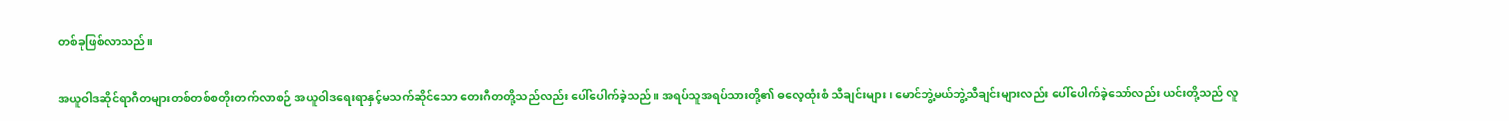တစ်ခုဖြစ်လာသည်။

အယူဝါဒဆိုင်ရာဂီတများတစ်တစ်စတိုးတက်လာစဉ် အယူဝါဒရေးရာနှင့်မသက်ဆိုင်သော တေးဂီတတို့သည်လည်း ပေါ်ပေါက်ခဲ့သည်။ အရပ်သူအရပ်သားတို့၏ ဓလေ့ထုံးစံ သီချင်းများ၊ မောင်ဘွဲ့မယ်ဘွဲ့သီချင်းများလည်း ပေါ်ပေါက်ခဲ့သော်လည်း ယင်းတို့သည် လူ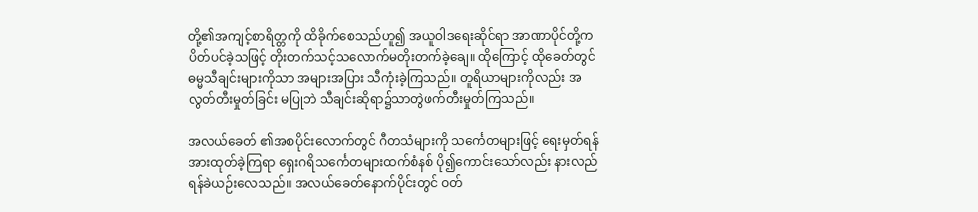တို့၏အကျင့်စာရိတ္တကို ထိခိုက်စေသည်ဟူ၍ အယူဝါဒရေးဆိုင်ရာ အာဏာပိုင်တို့က ပိတ်ပင်ခဲ့သဖြင့် တိုးတက်သင့်သလောက်မတိုးတက်ခဲ့ချေ။ ထိုကြောင့် ထိုခေတ်တွင် ဓမ္မသီချင်းများကိုသာ အများအပြား သီကုံးခဲ့ကြသည်။ တူရိယာများကိုလည်း အလွတ်တီးမှုတ်ခြင်း မပြုဘဲ သီချင်းဆိုရာ၌သာတွဲဖက်တီးမှုတ်ကြသည်။

အလယ်ခေတ် ၏အစပိုင်းလောက်တွင် ဂီတသံများကို သင်္ကေတများဖြင့် ရေးမှတ်ရန်အားထုတ်ခဲ့ကြရာ ရှေးဂရိသင်္ကေတများထက်စံနစ် ပို၍ကောင်းသော်လည်း နားလည်ရန်ခဲယဉ်းလေသည်။ အလယ်ခေတ်နောက်ပိုင်းတွင် ဝတ်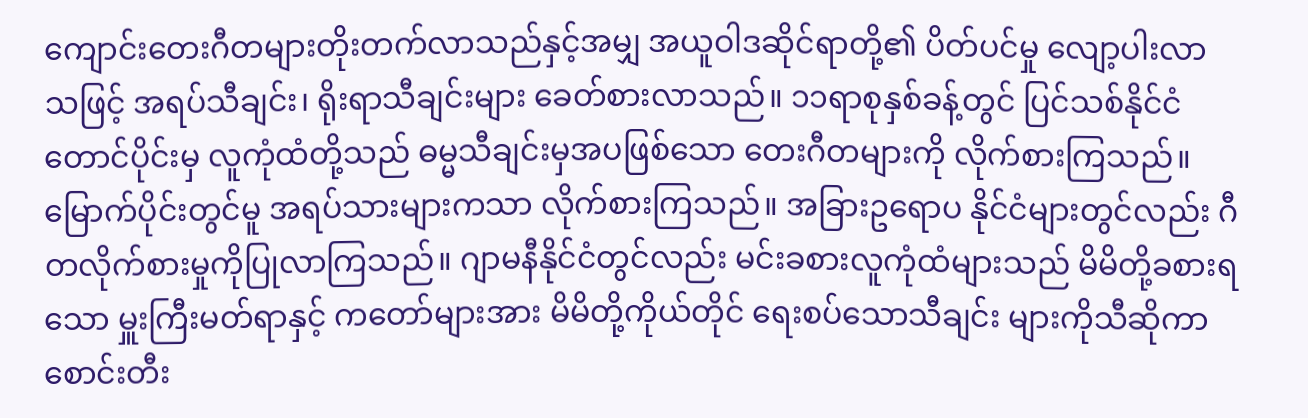ကျောင်းတေးဂီတများတိုးတက်လာသည်နှင့်အမျှ အယူဝါဒဆိုင်ရာတို့၏ ပိတ်ပင်မှု လျော့ပါးလာသဖြင့် အရပ်သီချင်း၊ ရိုးရာသီချင်းများ ခေတ်စားလာသည်။ ၁၁ရာစုနှစ်ခန့်တွင် ပြင်သစ်နိုင်ငံတောင်ပိုင်းမှ လူကုံထံတို့သည် ဓမ္မသီချင်းမှအပဖြစ်သော တေးဂီတများကို လိုက်စားကြသည်။ မြောက်ပိုင်းတွင်မူ အရပ်သားများကသာ လိုက်စားကြသည်။ အခြားဥရောပ နိုင်ငံများတွင်လည်း ဂီတလိုက်စားမှုကိုပြုလာကြသည်။ ဂျာမနီနိုင်ငံတွင်လည်း မင်းခစားလူကုံထံများသည် မိမိတို့ခစားရသော မှူးကြီးမတ်ရာနှင့် ကတော်များအား မိမိတို့ကိုယ်တိုင် ရေးစပ်သောသီချင်း များကိုသီဆိုကာစောင်းတီး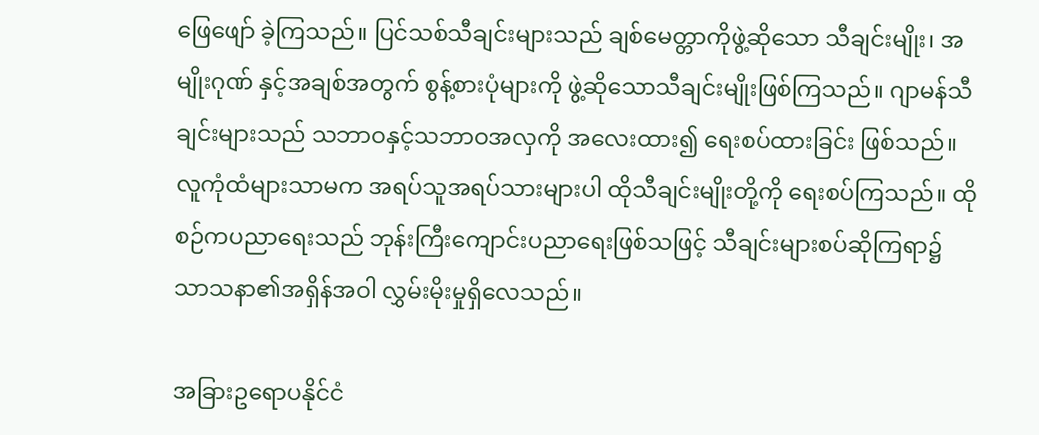ဖြေဖျော် ခဲ့ကြသည်။ ပြင်သစ်သီချင်းများသည် ချစ်မေတ္တာကိုဖွဲ့ဆိုသော သီချင်းမျိုး၊ အမျိုးဂုဏ် နှင့်အချစ်အတွက် စွန့်စားပုံများကို ဖွဲ့ဆိုသောသီချင်းမျိုးဖြစ်ကြသည်။ ဂျာမန်သီချင်းများသည် သဘာဝနှင့်သဘာဝအလှကို အလေးထား၍ ရေးစပ်ထားခြင်း ဖြစ်သည်။ လူကုံထံများသာမက အရပ်သူအရပ်သားများပါ ထိုသီချင်းမျိုးတို့ကို ရေးစပ်ကြသည်။ ထိုစဉ်ကပညာရေးသည် ဘုန်းကြီးကျောင်းပညာရေးဖြစ်သဖြင့် သီချင်းများစပ်ဆိုကြရာ၌ သာသနာ၏အရှိန်အဝါ လွှမ်းမိုးမှုရှိလေသည်။

အခြားဥရောပနိုင်ငံ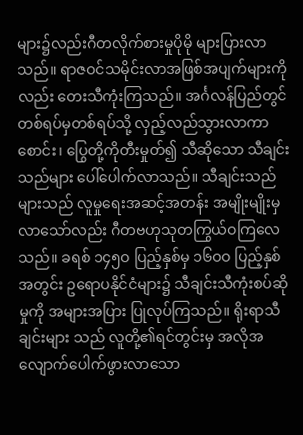များ၌လည်းဂီတလိုက်စားမှုပိုမို များပြားလာသည်။ ရာဇဝင်သမိုင်းလာအဖြစ်အပျက်များကိုလည်း တေးသီကုံးကြသည်။ အင်္ဂလန်ပြည်တွင် တစ်ရပ်မှတစ်ရပ်သို့ လှည့်လည်သွားလာကာ စောင်း၊ ပြွေတို့ကိုတီးမှုတ်၍ သီဆိုသော သီချင်းသည်များ ပေါ်ပေါက်လာသည်။ သီချင်းသည်များသည် လူမှုရေးအဆင့်အတန်း အမျိုးမျိုးမှ လာသော်လည်း ဂီတဗဟုသုတကြွယ်ဝကြလေသည်။ ခရစ် ၁၄၅ဝ ပြည့်နှစ်မှ ၁၆ဝဝ ပြည့်နှစ်အတွင်း ဥရောပနိုင်ငံများ၌ သီချင်းသီကုံးစပ်ဆိုမှုကို အများအပြား ပြုလုပ်ကြသည်။ ရိုးရာသီချင်းများ သည် လူတို့၏ရင်တွင်းမှ အလိုအလျောက်ပေါက်ဖွားလာသော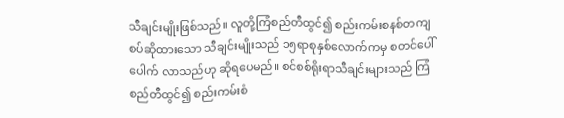သီချင်းမျိုးဖြစ်သည်။ လူတို့ကြံစည်တီထွင်၍ စည်းကမ်းစနစ်တကျ စပ်ဆိုထားသော သီချင်းမျိုးသည် ၁၅ရာစုနှစ်လောက်ကမှ စတင်ပေါ်ပေါက် လာသည်ဟု ဆိုရပေမည်။ စင်စစ်ရိုးရာသီချင်းများသည် ကြံစည်တီထွင်၍ စည်းကမ်းစံ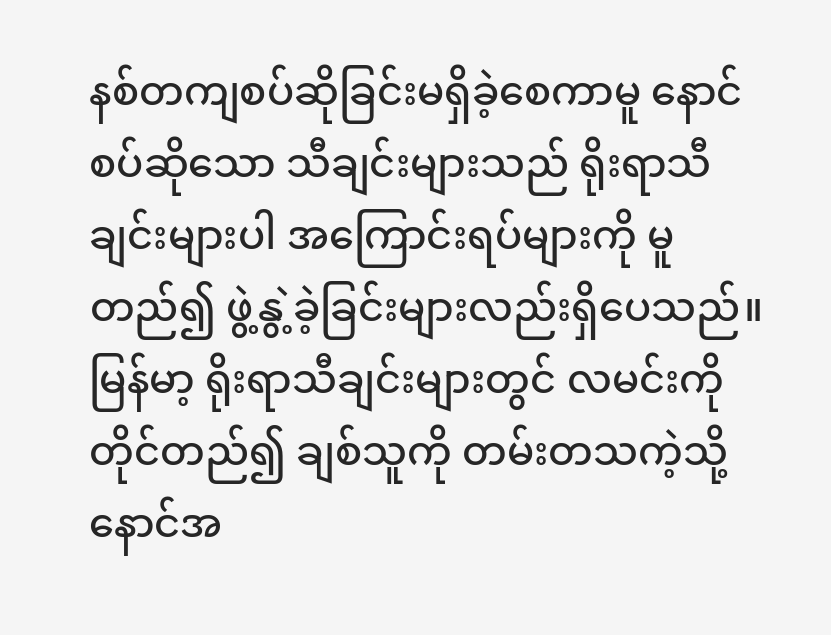နစ်တကျစပ်ဆိုခြင်းမရှိခဲ့စေကာမူ နောင်စပ်ဆိုသော သီချင်းများသည် ရိုးရာသီချင်းများပါ အကြောင်းရပ်များကို မူတည်၍ ဖွဲ့နွဲ့ခဲ့ခြင်းများလည်းရှိပေသည်။ မြန်မာ့ ရိုးရာသီချင်းများတွင် လမင်းကိုတိုင်တည်၍ ချစ်သူကို တမ်းတသကဲ့သို့ နောင်အ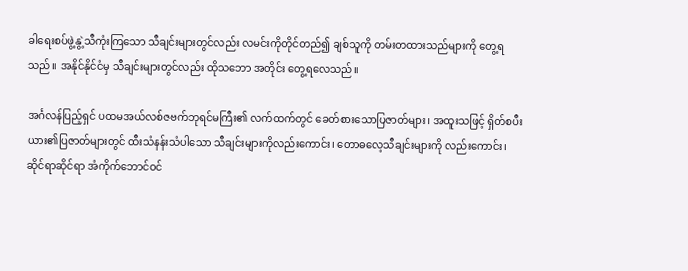ခါရေးစပ်ဖွဲ့နွဲ့သီကုံးကြသော သီချင်းများတွင်လည်း လမင်းကိုတိုင်တည်၍ ချစ်သူကို တမ်းတထားသည်များကို တွေ့ရသည်။ အနိုင်နိုင်ငံမှ သီချင်းများတွင်လည်း ထိုသဘော အတိုင်း တွေ့ရလေသည်။

အင်္ဂလန်ပြည့်ရှင် ပထမအယ်လစ်ဇဗက်ဘုရင်မကြီး၏ လက်ထက်တွင် ခေတ်စားသောပြဇာတ်များ၊ အထူးသဖြင့် ရှိတ်စပီးယား၏ပြဇာတ်များတွင် ထီးသံနန်းသံပါသော သီချင်းများကိုလည်းကောင်း၊ တောဓလေ့သီချင်းများကို လည်းကောင်း၊ ဆိုင်ရာဆိုင်ရာ အံကိုက်ဘောင်ဝင်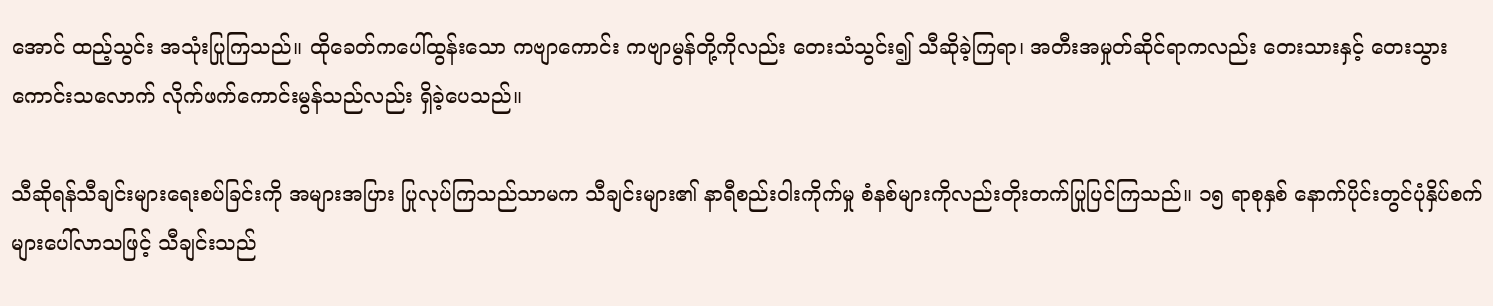အောင် ထည့်သွင်း အသုံးပြုကြသည်။ ထိုခေတ်ကပေါ်ထွန်းသော ကဗျာကောင်း ကဗျာမွန်တို့ကိုလည်း တေးသံသွင်း၍ သီဆိုခဲ့ကြရာ၊ အတီးအမှုတ်ဆိုင်ရာကလည်း တေးသားနှင့် တေးသွားကောင်းသလောက် လိုက်ဖက်ကောင်းမွန်သည်လည်း ရှိခဲ့ပေသည်။

သီဆိုရန်သီချင်းများရေးစပ်ခြင်းကို အများအပြား ပြုလုပ်ကြသည်သာမက သီချင်းများ၏ နာရီစည်းဝါးကိုက်မှု စံနစ်များကိုလည်းတိုးတက်ပြုပြင်ကြသည်။ ၁၅ ရာစုနှစ် နောက်ပိုင်းတွင်ပုံနှိပ်စက်များပေါ်လာသဖြင့် သီချင်းသည်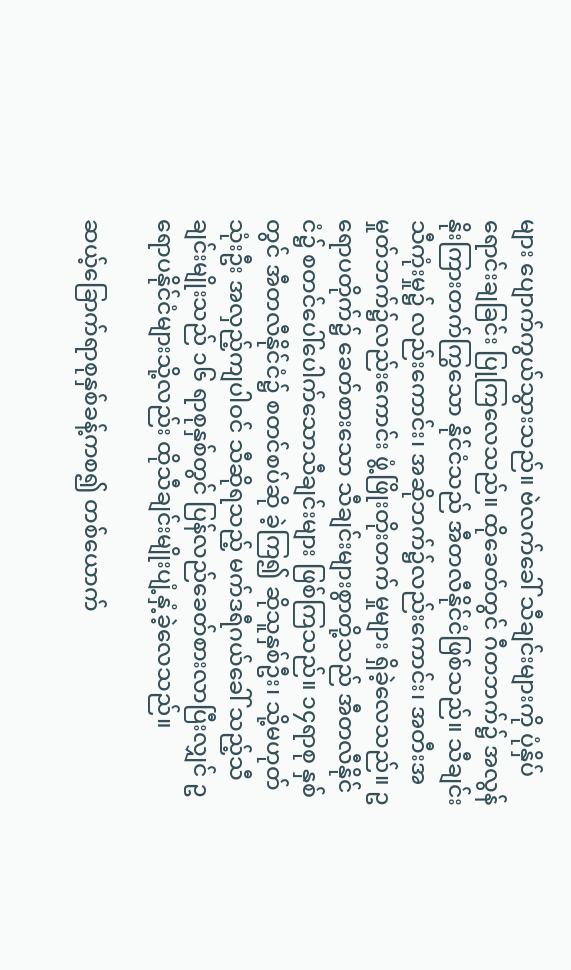များ ပျောက်ကွယ်သွားသည်။ ဗဲလက်ခေါ် သီချင်းများကို ပုံနှိပ်ရောင်းချခြင်း ပြုကြလေသည်။ ထိုခေတ်တွင် ဂီတဘက်၌ အလွန်နိုးကြားတက်ကြွသော နိုင်ငံသည် အီတလီနိုင်ငံဖြစ်သည်။ သီချင်းသီကုံးမှု၌ လည်းကောင်း၊ အဆိုဘက်၌လည်းကောင်း၊ အတီးအမှုတ်ဘက်၌လည်းကောင်း ဖွံ့ဖြိုးတိုးတက် မှုများ ရှိခဲ့လေသည်။ ဥရောပတိုက်၌ ခေတ်စားသော သီချင်းများစွာတို့သည် အီတလီနိုင်ငံ၌ စတင်ပေါ်ပေါက်သောသီချင်းများ ဖြစ်ကြသည်။ ၁၄ရာစု နှစ်တွင် အီတလီနိုင်ငံ၌ စတင်စပ်ဆို ခဲ့ကြ၍ ဆိုသူနှစ်ဦး၊ သို့မဟုတ် သုံးဦး အလှည့်ကျပါဝင် သီဆိုရသည့် မက်ဒရီဂယ်ခေါ် သည့်သီချင်းမျိုးသည် ၁၆ ရာစုနှစ်တွင် ပြန်လည်ခေတ်စားလာပြီးလျှင် ဥရောပနိုင်ငံများသို့လည်း ထိုသီချင်းမျိုးပျံ့နှံ့ခဲ့လေသည်။

ဆယ့်ခြောက်ရာစုနှစ်ခန့်ကစ၍ တစ်ယောက်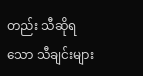တည်း သီဆိုရသော သီချင်းများ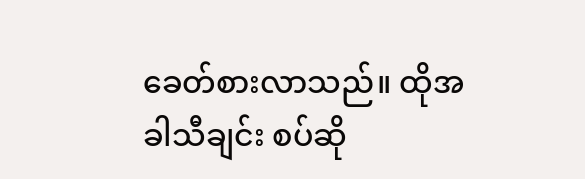ခေတ်စားလာသည်။ ထိုအခါသီချင်း စပ်ဆို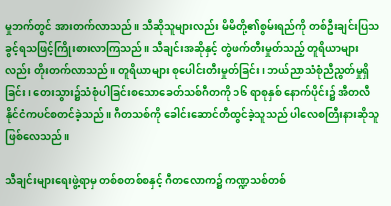မှုဘက်တွင် အားတက်လာသည်။ သီဆိုသူများလည်း မိမိတို့၏စွမ်းရည်ကို တစ်ဦးချင်းပြသခွင့်ရသဖြင့်ကြိုးစားလာကြသည်။ သီချင်းအဆိုနှင့် တွဲဖက်တီးမှုတ်သည့် တူရိယာများလည်း တိုးတက်လာသည်။ တူရိယာများ စုပေါင်းတီးမှုတ်ခြင်း၊ ဘယ်ညာသံစုံညီညွတ်မှုရှိခြင်း၊ တေးသွား၌သံစုံပါခြင်းစသောခေတ်သစ်ဂီတကို ၁၆ ရာစုနှစ် နောက်ပိုင်း၌ အီတလီနိုင်ငံကပင်စတင်ခဲ့သည်။ ဂီတသစ်ကို ခေါင်းဆောင်တီထွင်ခဲ့သူသည် ပါလေစတြီးနားဆိုသူ ဖြစ်လေသည်။

သီချင်းများရေးဖွဲ့ရာမှ တစ်စတစ်စနှင့် ဂီတလောက၌ ကဏ္ဍသစ်တစ်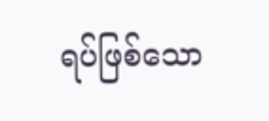ရပ်ဖြစ်သော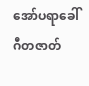အော်ပရာခေါ်ဂီတဇာတ်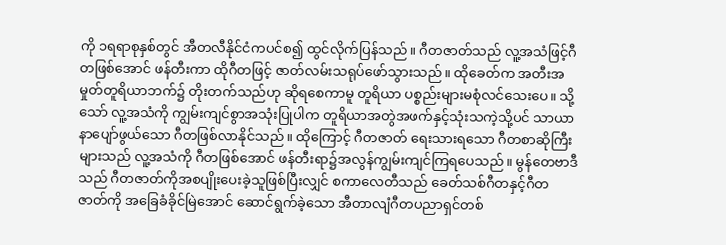ကို ၁ရရာစုနှစ်တွင် အီတလီနိုင်ငံကပင်စ၍ ထွင်လိုက်ပြန်သည်။ ဂီတဇာတ်သည် လူ့အသံဖြင့်ဂီတဖြစ်အောင် ဖန်တီးကာ ထိုဂီတဖြင့် ဇာတ်လမ်းသရုပ်ဖော်သွားသည်။ ထိုခေတ်က အတီးအမှုတ်တူရိယာဘက်၌ တိုးတက်သည်ဟု ဆိုရစေကာမူ တူရိယာ ပစ္စည်းများမစုံလင်သေးပေ။ သို့သော် လူ့အသံကို ကျွမ်းကျင်စွာအသုံးပြုပါက တူရိယာအတွဲအဖက်နှင့်သုံးသကဲ့သို့ပင် သာယာနာပျော်ဖွယ်သော ဂီတဖြစ်လာနိုင်သည်။ ထိုကြောင့် ဂီတဇာတ် ရေးသားရသော ဂီတစာဆိုကြီးများသည် လူ့အသံကို ဂီတဖြစ်အောင် ဖန်တီးရာ၌အလွန်ကျွမ်းကျင်ကြရပေသည်။ မွန်တေဗာဒီသည် ဂီတဇာတ်ကိုအစပျိုးပေးခဲ့သူဖြစ်ပြီးလျှင် စကာလေတီသည် ခေတ်သစ်ဂီတနှင့်ဂီတဇာတ်ကို အခြေခံခိုင်မြဲအောင် ဆောင်ရွက်ခဲ့သော အီတာလျံဂီတပညာရှင်တစ်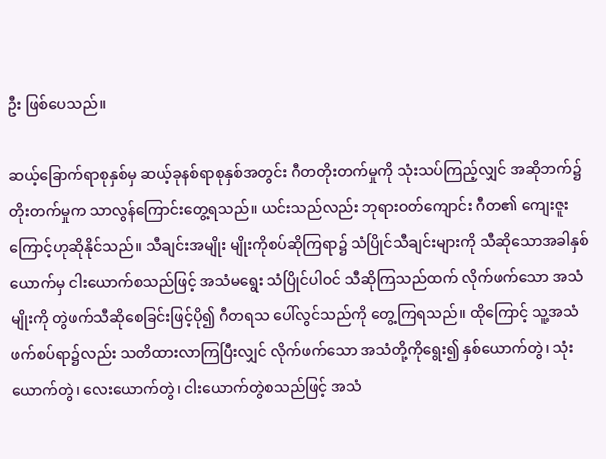ဦး ဖြစ်ပေသည်။

ဆယ့်ခြောက်ရာစုနှစ်မှ ဆယ့်ခုနစ်ရာစုနှစ်အတွင်း ဂီတတိုးတက်မှုကို သုံးသပ်ကြည့်လျှင် အဆိုဘက်၌တိုးတက်မှုက သာလွန်ကြောင်းတွေ့ရသည်။ ယင်းသည်လည်း ဘုရားဝတ်ကျောင်း ဂီတ၏ ကျေးဇူးကြောင့်ဟုဆိုနိုင်သည်။ သီချင်းအမျိုး မျိုးကိုစပ်ဆိုကြရာ၌ သံပြိုင်သီချင်းများကို သီဆိုသောအခါနှစ်ယောက်မှ ငါးယောက်စသည်ဖြင့် အသံမရွေး သံပြိုင်ပါဝင် သီဆိုကြသည်ထက် လိုက်ဖက်သော အသံမျိုးကို တွဲဖက်သီဆိုစေခြင်းဖြင့်ပို၍ ဂီတရသ ပေါ်လွင်သည်ကို တွေ့ကြရသည်။ ထိုကြောင့် သူ့အသံဖက်စပ်ရာ၌လည်း သတိထားလာကြပြီးလျှင် လိုက်ဖက်သော အသံတို့ကိုရွေး၍ နှစ်ယောက်တွဲ၊ သုံးယောက်တွဲ၊ လေးယောက်တွဲ၊ ငါးယောက်တွဲစသည်ဖြင့် အသံ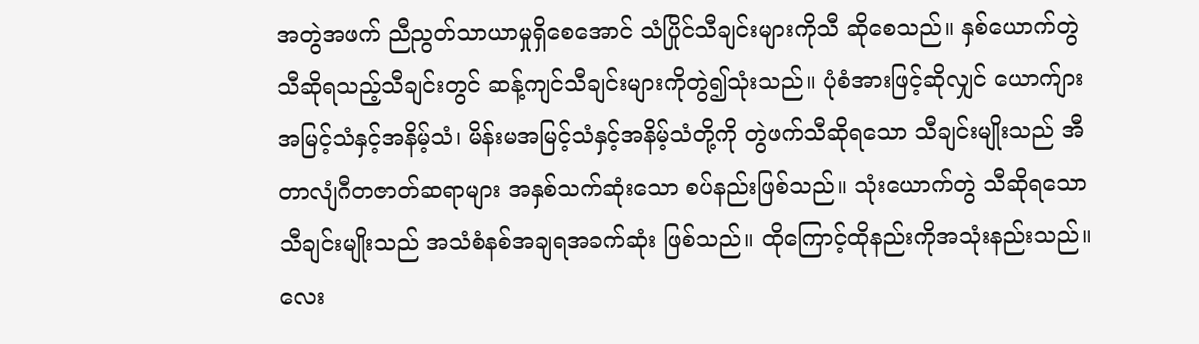အတွဲအဖက် ညီညွတ်သာယာမှုရှိစေအောင် သံပြိုင်သီချင်းများကိုသီ ဆိုစေသည်။ နှစ်ယောက်တွဲ သီဆိုရသည့်သီချင်းတွင် ဆန့်ကျင်သီချင်းများကိုတွဲ၍သုံးသည်။ ပုံစံအားဖြင့်ဆိုလျှင် ယောက်ျား အမြင့်သံနှင့်အနိမ့်သံ၊ မိန်းမအမြင့်သံနှင့်အနိမ့်သံတို့ကို တွဲဖက်သီဆိုရသော သီချင်းမျိုးသည် အီတာလျံဂီတဇာတ်ဆရာများ အနှစ်သက်ဆုံးသော စပ်နည်းဖြစ်သည်။ သုံးယောက်တွဲ သီဆိုရသော သီချင်းမျိုးသည် အသံစံနစ်အချရအခက်ဆုံး ဖြစ်သည်။ ထိုကြောင့်ထိုနည်းကိုအသုံးနည်းသည်။ လေး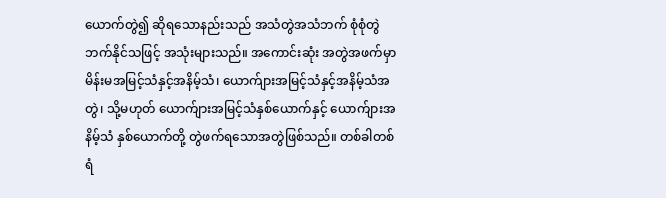ယောက်တွဲ၍ ဆိုရသောနည်းသည် အသံတွဲအသံဘက် စုံစုံတွဲဘက်နိုင်သဖြင့် အသုံးများသည်။ အကောင်းဆုံး အတွဲအဖက်မှာ မိန်းမအမြင့်သံနှင့်အနိမ့်သံ၊ ယောက်ျားအမြင့်သံနှင့်အနိမ့်သံအတွဲ၊ သို့မဟုတ် ယောက်ျားအမြင့်သံနှစ်ယောက်နှင့် ယောက်ျားအနိမ့်သံ နှစ်ယောက်တို့ တွဲဖက်ရသောအတွဲဖြစ်သည်။ တစ်ခါတစ်ရံ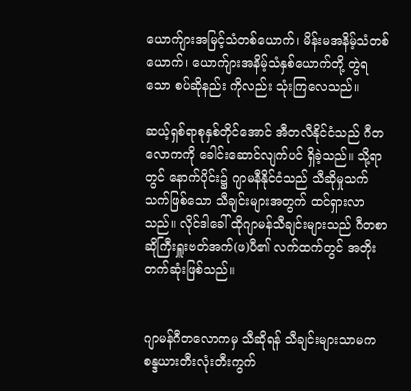ယောက်ျားအမြင့်သံတစ်ယောက်၊ မိန်းမအနိမ့်သံတစ်ယောက်၊ ယောက်ျားအနိမ့်သံနှစ်ယောက်တို့ တွဲရသော စပ်ဆိုနည်း ကိုလည်း သုံးကြလေသည်။

ဆယ့်ရှစ်ရာစုနှစ်တိုင်အောင် အီတလီနိုင်ငံသည် ဂီတလောကကို ခေါင်းဆောင်လျက်ပင် ရှိခဲ့သည်။ သို့ရာတွင် နောက်ပိုင်း၌ ဂျာမနီနိုင်ငံသည် သီဆိုမှုသက်သက်ဖြစ်သော သီချင်းများအတွက် ထင်ရှားလာသည်။ လိုင်ဒါခေါ် ထိုဂျာမန်သီချင်းများသည် ဂီတစာဆိုကြီးရှူးဗတ်အက်(ဖ)ပီ၏ လက်ထက်တွင် အတိုးတက်ဆုံးဖြစ်သည်။


ဂျာမန်ဂီတလောကမှ သီဆိုရန် သီချင်းများသာမက စန္ဒယားတီးလုံးတီးကွက်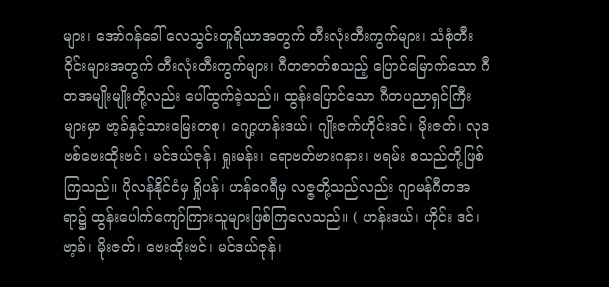များ၊ အော်ဂန်ခေါ် လေသွင်းတူရိယာအတွက် တီးလုံးတီးကွက်များ၊ သံစုံတီးဝိုင်းများအတွက် တီးလုံးတီးကွက်များ၊ ဂီတဇာတ်စသည့် ပြောင်မြောက်သော ဂီတအမျိုးမျိုးတို့လည်း ပေါ်ထွက်ခဲ့သည်။ ထွန်းပြောင်သော ဂီတပညာရှင်ကြီးများမှာ ဗာ့ခ်နှင့်သားမြေးတစု၊ ဂျော့ဟန်းဒယ်၊ ဂျိုးဇက်ဟိုင်းဒင်၊ မိုးဇတ်၊ လုဒဗစ်ဗေးထိုးဗင်၊ မင်ဒယ်ဇုန်၊ ရှုးမန်း၊ ရောဗတ်ဗားဂနား၊ ဗရမ်း စသည်တို့ဖြစ်ကြသည်။ ပိုလန်နိုင်ငံမှ ရှိုပန်၊ ဟန်ဂေရီမှ လဇ္ဇတို့သည်လည်း ဂျာမန်ဂီတအရာ၌ ထွန်းပေါက်ကျော်ကြားသူများဖြစ်ကြလေသည်။ ( ဟန်းဒယ်၊ ဟိုင်း ဒင်၊ ဗာ့ခ်၊ မိုးဇတ်၊ ဗေးထိုးဗင်၊ မင်ဒယ်ဇုန်၊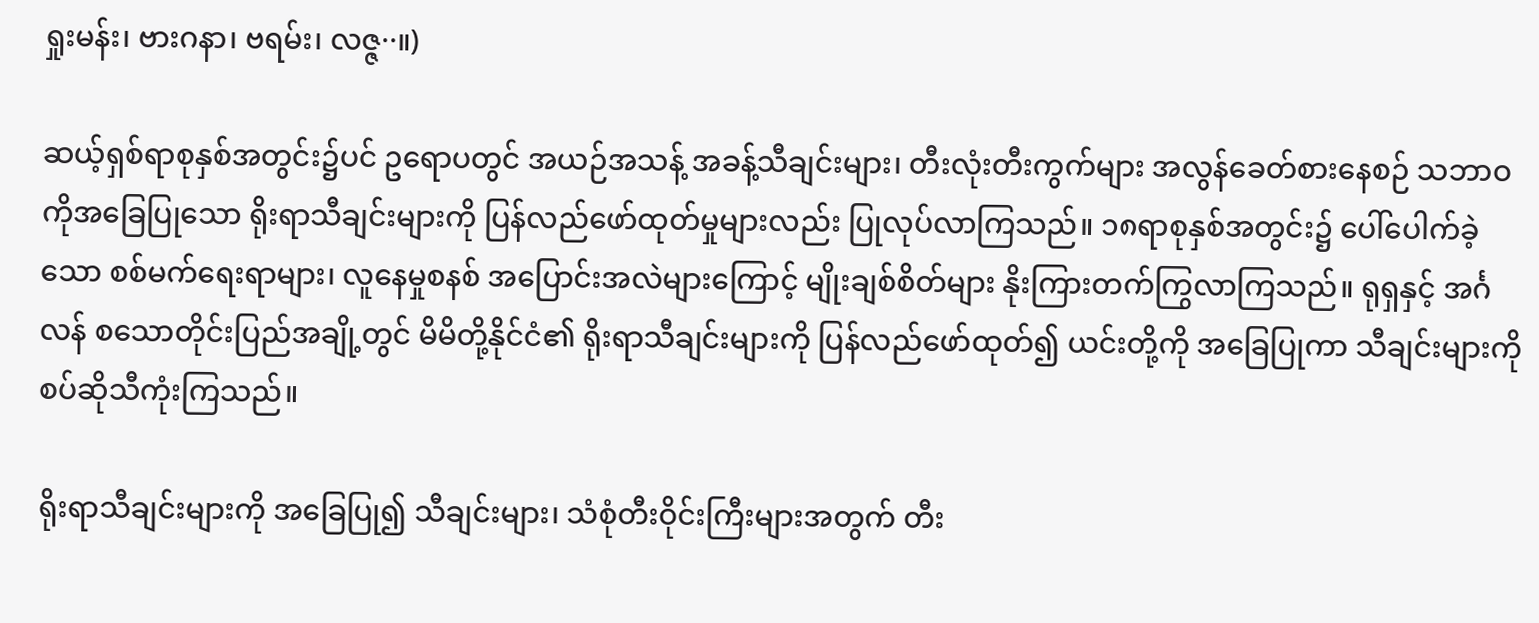ရှုးမန်း၊ ဗားဂနာ၊ ဗရမ်း၊ လဇ္ဇ··။)

ဆယ့်ရှစ်ရာစုနှစ်အတွင်း၌ပင် ဥရောပတွင် အယဉ်အသန့် အခန့်သီချင်းများ၊ တီးလုံးတီးကွက်များ အလွန်ခေတ်စားနေစဉ် သဘာဝကိုအခြေပြုသော ရိုးရာသီချင်းများကို ပြန်လည်ဖော်ထုတ်မှုများလည်း ပြုလုပ်လာကြသည်။ ၁၈ရာစုနှစ်အတွင်း၌ ပေါ်ပေါက်ခဲ့သော စစ်မက်ရေးရာများ၊ လူနေမှုစနစ် အပြောင်းအလဲများကြောင့် မျိုးချစ်စိတ်များ နိုးကြားတက်ကြွလာကြသည်။ ရုရှနှင့် အင်္ဂလန် စသောတိုင်းပြည်အချို့တွင် မိမိတို့နိုင်ငံ၏ ရိုးရာသီချင်းများကို ပြန်လည်ဖော်ထုတ်၍ ယင်းတို့ကို အခြေပြုကာ သီချင်းများကို စပ်ဆိုသီကုံးကြသည်။

ရိုးရာသီချင်းများကို အခြေပြု၍ သီချင်းများ၊ သံစုံတီးဝိုင်းကြီးများအတွက် တီး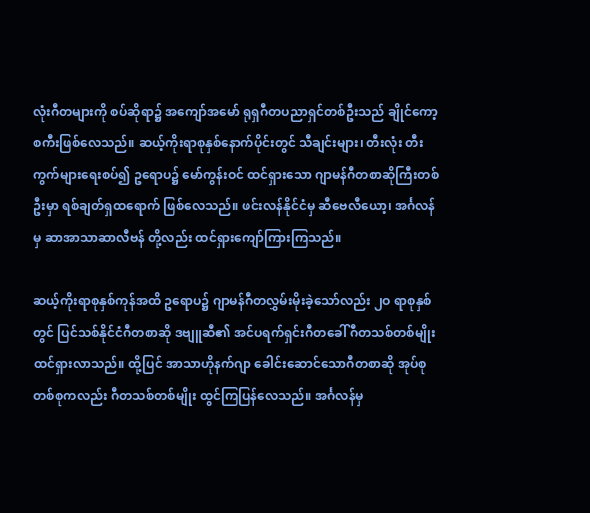လုံးဂီတများကို စပ်ဆိုရာ၌ အကျော်အမော် ရုရှဂီတပညာရှင်တစ်ဦးသည် ချိုင်ကော့စကီးဖြစ်လေသည်။ ဆယ့်ကိုးရာစုနှစ်နောက်ပိုင်းတွင် သီချင်းများ၊ တီးလုံး တီးကွက်များရေးစပ်၍ ဥရောပ၌ မော်ကွန်းဝင် ထင်ရှားသော ဂျာမန်ဂီတစာဆိုကြီးတစ်ဦးမှာ ရစ်ချတ်ရှထရောက် ဖြစ်လေသည်။ ဖင်းလန်နိုင်ငံမှ ဆီဗေလီယော့၊ အင်္ဂလန်မှ ဆာအာသာဆာလီဗန် တို့လည်း ထင်ရှားကျော်ကြားကြသည်။

ဆယ့်ကိုးရာစုနှစ်ကုန်အထိ ဥရောပ၌ ဂျာမန်ဂီတလွှမ်းမိုးခဲ့သော်လည်း ၂ဝ ရာစုနှစ်တွင် ပြင်သစ်နိုင်ငံဂီတစာဆို ဒဗျူဆီ၏ အင်ပရက်ရှင်းဂီတခေါ် ဂီတသစ်တစ်မျိုး ထင်ရှားလာသည်။ ထို့ပြင် အာသာဟိုနက်ဂျာ ခေါင်းဆောင်သောဂီတစာဆို အုပ်စုတစ်စုကလည်း ဂီတသစ်တစ်မျိုး ထွင်ကြပြန်လေသည်။ အင်္ဂလန်မှ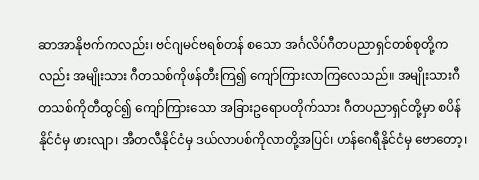ဆာအာနိုဗက်ကလည်း၊ ဗင်ဂျမင်ဗရစ်တန် စသော အင်္ဂလိပ်ဂီတပညာရှင်တစ်စုတို့ကလည်း အမျိုးသား ဂီတသစ်ကိုဖန်တီးကြ၍ ကျော်ကြားလာကြလေသည်။ အမျိုးသားဂီတသစ်ကိုတီထွင်၍ ကျော်ကြားသော အခြားဥရောပတိုက်သား ဂီတပညာရှင်တို့မှာ စပိန်နိုင်ငံမှ ဖားလျာ၊ အီတလီနိုင်ငံမှ ဒယ်လာပစ်ကိုလာတို့အပြင်၊ ဟန်ဂေရီနိုင်ငံမှ ဗောတော့၊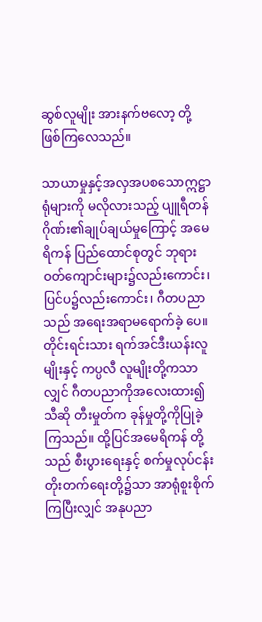ဆွစ်လူမျိုး အားနက်ဗလော့ တို့ဖြစ်ကြလေသည်။

သာယာမှုနှင့်အလှအပစသောဣဋ္ဌာရုံများကို မလိုလားသည့် ပျူရီတန်ဂိုဏ်း၏ချုပ်ချယ်မှုကြောင့် အမေရိကန် ပြည်ထောင်စုတွင် ဘုရားဝတ်ကျောင်းများ၌လည်းကောင်း၊ ပြင်ပ၌လည်းကောင်း၊ ဂီတပညာသည် အရေးအရာမရောက်ခဲ့ ပေ။ တိုင်းရင်းသား ရက်အင်ဒီးယန်းလူမျိုးနှင့် ကပ္ပလီ လူမျိုးတို့ကသာလျှင် ဂီတပညာကိုအလေးထား၍ သီဆို တီးမှုတ်က ခုန်မှုတို့ကိုပြုခဲ့ကြသည်။ ထို့ပြင်အမေရိကန် တို့သည် စီးပွားရေးနှင့် စက်မှုလုပ်ငန်း တိုးတက်ရေးတို့၌သာ အာရုံစူးစိုက်ကြပြီးလျှင် အနုပညာ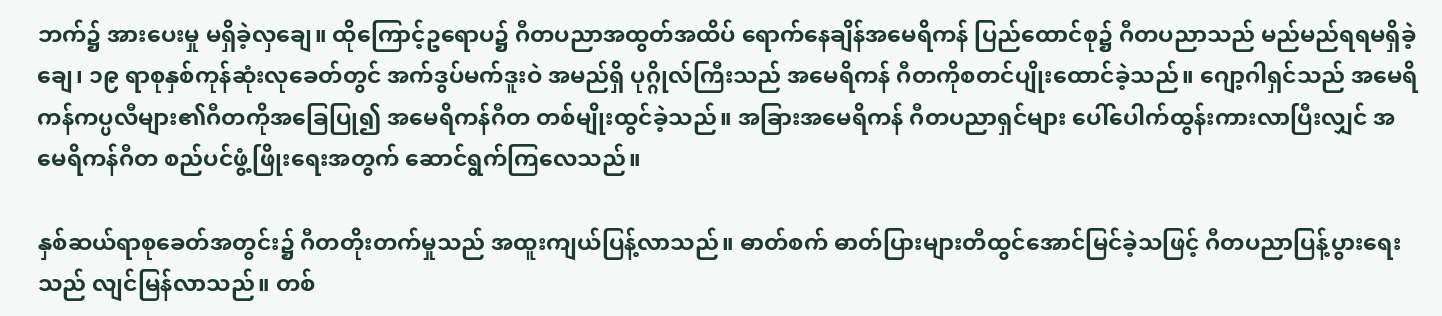ဘက်၌ အားပေးမှု မရှိခဲ့လှချေ။ ထိုကြောင့်ဥရောပ၌ ဂီတပညာအထွတ်အထိပ် ရောက်နေချိန်အမေရိကန် ပြည်ထောင်စု၌ ဂီတပညာသည် မည်မည်ရရမရှိခဲ့ချေ၊ ၁၉ ရာစုနှစ်ကုန်ဆုံးလုခေတ်တွင် အက်ဒွပ်မက်ဒူးဝဲ အမည်ရှိ ပုဂ္ဂိုလ်ကြီးသည် အမေရိကန် ဂီတကိုစတင်ပျိုးထောင်ခဲ့သည်။ ဂျော့ဂါရှင်သည် အမေရိကန်ကပ္ပလီများ၏ဂီတကိုအခြေပြု၍ အမေရိကန်ဂီတ တစ်မျိုးထွင်ခဲ့သည်။ အခြားအမေရိကန် ဂီတပညာရှင်များ ပေါ်ပေါက်ထွန်းကားလာပြီးလျှင် အမေရိကန်ဂီတ စည်ပင်ဖွံ့ဖြိုးရေးအတွက် ဆောင်ရွက်ကြလေသည်။

နှစ်ဆယ်ရာစုခေတ်အတွင်း၌ ဂီတတိုးတက်မှုသည် အထူးကျယ်ပြန့်လာသည်။ ဓာတ်စက် ဓာတ်ပြားများတီထွင်အောင်မြင်ခဲ့သဖြင့် ဂီတပညာပြန့်ပွားရေးသည် လျင်မြန်လာသည်။ တစ်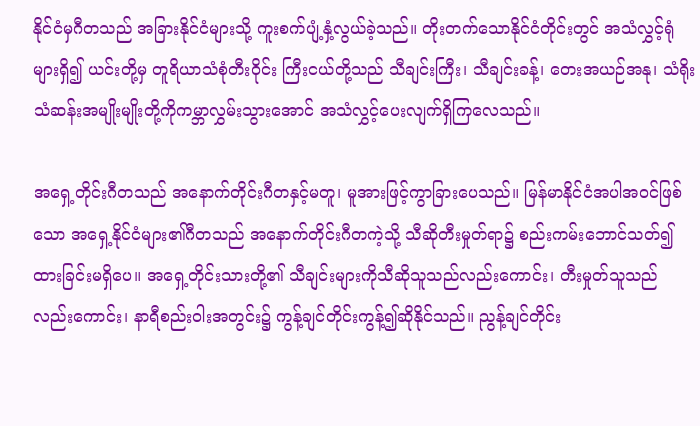နိုင်ငံမှဂီတသည် အခြားနိုင်ငံများသို့ ကူးစက်ပျံ့နှံ့လွယ်ခဲ့သည်။ တိုးတက်သောနိုင်ငံတိုင်းတွင် အသံလွှင့်ရုံများရှိ၍ ယင်းတို့မှ တူရိယာသံစုံတီးဝိုင်း ကြီးငယ်တို့သည် သီချင်းကြီး၊ သီချင်းခန့်၊ တေးအယဉ်အနု၊ သံရိုးသံဆန်းအမျိုးမျိုးတို့ကိုကမ္ဘာလွှမ်းသွားအောင် အသံလွှင့်ပေးလျက်ရှိကြလေသည်။

အရှေ့တိုင်းဂီတသည် အနောက်တိုင်းဂီတနှင့်မတူ၊ မူအားဖြင့်ကွာခြားပေသည်။ မြန်မာနိုင်ငံအပါအဝင်ဖြစ်သော အရှေ့နိုင်ငံများ၏ဂီတသည် အနောက်တိုင်းဂီတကဲ့သို့ သီဆိုတီးမှုတ်ရာ၌ စည်းကမ်းဘောင်သတ်၍ ထားခြင်းမရှိပေ။ အရှေ့တိုင်းသားတို့၏ သီချင်းများကိုသီဆိုသူသည်လည်းကောင်း၊ တီးမှုတ်သူသည်လည်းကောင်း၊ နာရီစည်းဝါးအတွင်း၌ ကွန့်ချင်တိုင်းကွန့်၍ဆိုနိုင်သည်။ ညွန့်ချင်တိုင်း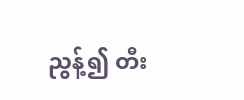ညွန့်၍ တီး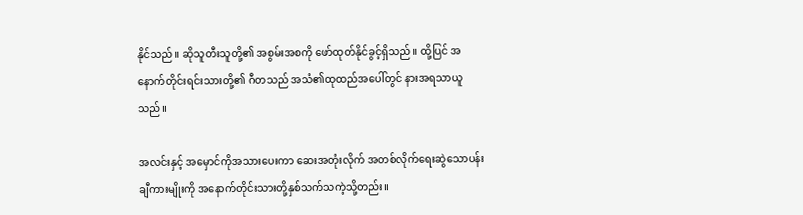နိုင်သည်။ ဆိုသူတီးသူတို့၏ အစွမ်းအစကို ဖော်ထုတ်နိုင်ခွင့်ရှိသည်။ ထို့ပြင် အနောက်တိုင်းရင်းသားတို့၏ ဂီတသည် အသံ၏ထုထည်အပေါ်တွင် နားအရသာယူသည်။

အလင်းနှင့် အမှောင်ကိုအသားပေးကာ ဆေးအတုံးလိုက် အတစ်လိုက်ရေးဆွဲသောပန်းချီကားမျိုးကို အနောက်တိုင်းသားတို့နှစ်သက်သကဲ့သို့တည်း။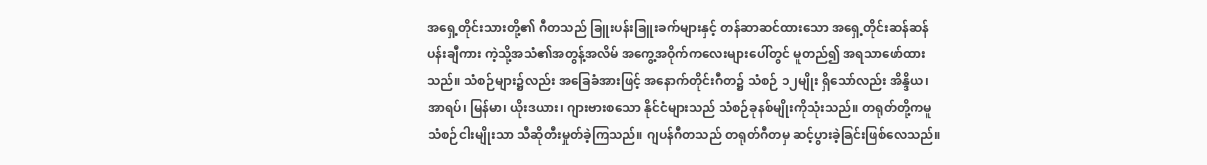အရှေ့တိုင်းသားတို့၏ ဂီတသည် ခြူးပန်းခြူးခက်များနှင့် တန်ဆာဆင်ထားသော အရှေ့တိုင်းဆန်ဆန် ပန်းချီကား ကဲ့သို့အသံ၏အတွန့်အလိမ် အကွေ့အဝိုက်ကလေးများပေါ်တွင် မူတည်၍ အရသာဖော်ထားသည်။ သံစဉ်များ၌လည်း အခြေခံအားဖြင့် အနောက်တိုင်းဂီတ၌ သံစဉ် ၁၂မျိုး ရှိသော်လည်း အိန္ဒိယ၊ အာရပ်၊ မြန်မာ၊ ယိုးဒယား၊ ဂျားဗားစသော နိုင်ငံများသည် သံစဉ်ခုနစ်မျိုးကိုသုံးသည်။ တရုတ်တို့ကမူ သံစဉ်ငါးမျိုးသာ သီဆိုတီးမှုတ်ခဲ့ကြသည်။ ဂျပန်ဂီတသည် တရုတ်ဂီတမှ ဆင့်ပွားခဲ့ခြင်းဖြစ်လေသည်။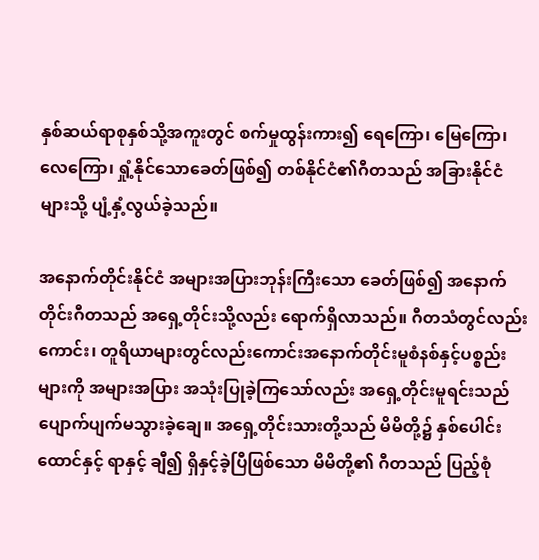နှစ်ဆယ်ရာစုနှစ်သို့အကူးတွင် စက်မှုထွန်းကား၍ ရေကြော၊ မြေကြော၊ လေကြော၊ ရှုံ့နိုင်သောခေတ်ဖြစ်၍ တစ်နိုင်ငံ၏ဂီတသည် အခြားနိုင်ငံများသို့ ပျံ့နှံ့လွယ်ခဲ့သည်။

အနောက်တိုင်းနိုင်ငံ အများအပြားဘုန်းကြီးသော ခေတ်ဖြစ်၍ အနောက်တိုင်းဂီတသည် အရှေ့တိုင်းသို့လည်း ရောက်ရှိလာသည်။ ဂီတသံတွင်လည်းကောင်း၊ တူရိယာများတွင်လည်းကောင်းအနောက်တိုင်းမူစံနစ်နှင့်ပစ္စည်းများကို အများအပြား အသုံးပြုခဲ့ကြသော်လည်း အရှေ့တိုင်းမူရင်းသည် ပျောက်ပျက်မသွားခဲ့ချေ။ အရှေ့တိုင်းသားတို့သည် မိမိတို့၌ နှစ်ပေါင်းထောင်နှင့် ရာနှင့် ချီ၍ ရှိနှင့်ခဲ့ပြီဖြစ်သော မိမိတို့၏ ဂီတသည် ပြည့်စုံ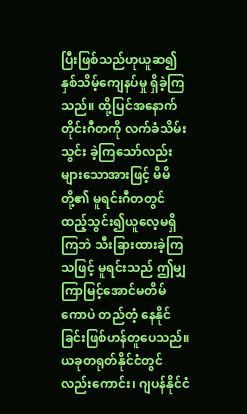ပြီးဖြစ်သည်ဟုယူဆ၍ နှစ်သိမ့်ကျေနပ်မှု ရှိခဲ့ကြသည်။ ထို့ပြင်အနောက်တိုင်းဂီတကို လက်ခံသိမ်းသွင်း ခဲ့ကြသော်လည်း များသောအားဖြင့် မိမိတို့၏ မူရင်းဂီတတွင် ထည့်သွင်း၍ယူလေ့မရှိကြဘဲ သီးခြားထားခဲ့ကြသဖြင့် မူရင်းသည် ဤမျှကြာမြင့်အောင်မတိမ်ကောပဲ တည်တံ့ နေနိုင်ခြင်းဖြစ်ဟန်တူပေသည်။ ယခုတရုတ်နိုင်ငံတွင်လည်းကောင်း၊ ဂျပန်နိုင်ငံ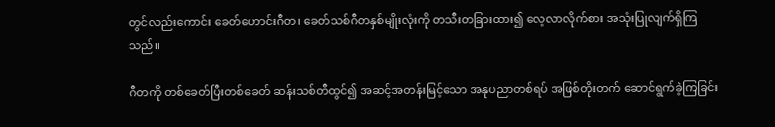တွင်လည်းကောင်း ခေတ်ဟောင်းဂီတ၊ ခေတ်သစ်ဂီတနှစ်မျိုးလုံးကို တသီးတခြားထား၍ လေ့လာလိုက်စား အသုံးပြုလျက်ရှိကြသည်။

ဂီတကို တစ်ခေတ်ပြီးတစ်ခေတ် ဆန်းသစ်တီထွင်၍ အဆင့်အတန်းမြင့်သော အနုပညာတစ်ရပ် အဖြစ်တိုးတက် ဆောင်ရွက်ခဲ့ကြခြင်း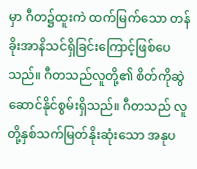မှာ ဂီတ၌ထူးကဲ ထက်မြက်သော တန်ခိုးအာနိသင်ရှိခြင်းကြောင့်ဖြစ်ပေသည်။ ဂီတသည်လူတို့၏ စိတ်ကိုဆွဲဆောင်နိုင်စွမ်းရှိသည်။ ဂီတသည် လူတို့နှစ်သက်မြတ်နိုးဆုံးသော အနုပ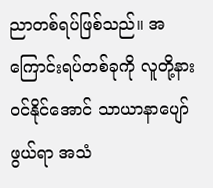ညာတစ်ရပ်ဖြစ်သည်။ အကြောင်းရပ်တစ်ခုကို လူတို့နားဝင်နိုင်အောင် သာယာနာပျော်ဖွယ်ရာ အသံ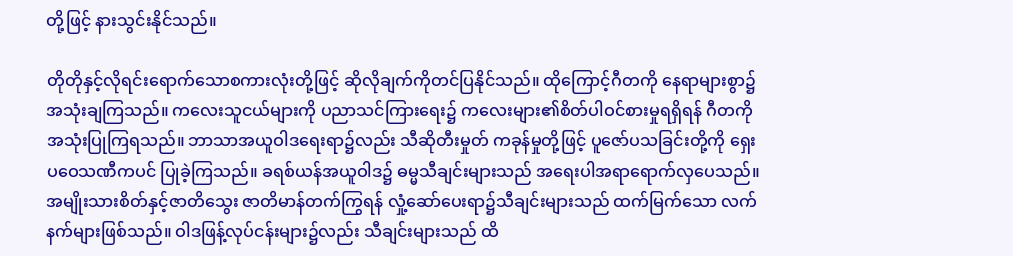တို့ဖြင့် နားသွင်းနိုင်သည်။

တိုတိုနှင့်လိုရင်းရောက်သောစကားလုံးတို့ဖြင့် ဆိုလိုချက်ကိုတင်ပြနိုင်သည်။ ထိုကြောင့်ဂီတကို နေရာများစွာ၌ အသုံးချကြသည်။ ကလေးသူငယ်များကို ပညာသင်ကြားရေး၌ ကလေးများ၏စိတ်ပါဝင်စားမှုရရှိရန် ဂီတကိုအသုံးပြုကြရသည်။ ဘာသာအယူဝါဒရေးရာ၌လည်း သီဆိုတီးမှုတ် ကခုန်မှုတို့ဖြင့် ပူဇော်ပသခြင်းတို့ကို ရှေးပဝေသဏီကပင် ပြုခဲ့ကြသည်။ ခရစ်ယန်အယူဝါဒ၌ ဓမ္မသီချင်းများသည် အရေးပါအရာရောက်လှပေသည်။ အမျိုးသားစိတ်နှင့်ဇာတိသွေး ဇာတိမာန်တက်ကြွရန် လှုံ့ဆော်ပေးရာ၌သီချင်းများသည် ထက်မြက်သော လက်နက်များဖြစ်သည်။ ဝါဒဖြန့်လုပ်ငန်းများ၌လည်း သီချင်းများသည် ထိ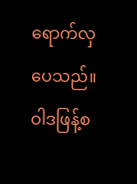ရောက်လှပေသည်။ ဝါဒဖြန့်စ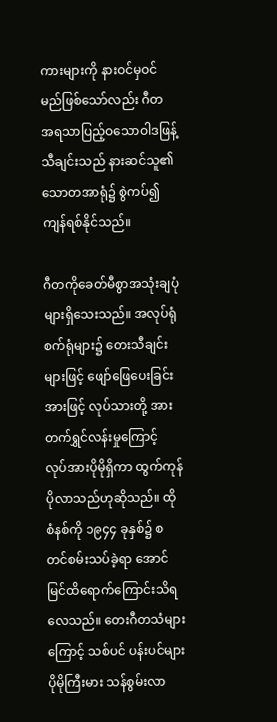ကားများကို နားဝင်မှဝင်မည်ဖြစ်သော်လည်း ဂီတ အရသာပြည့်ဝသောဝါဒဖြန့်သီချင်းသည် နားဆင်သူ၏ သောတအာရုံ၌ စွဲကပ်၍ကျန်ရစ်နိုင်သည်။

ဂီတကိုခေတ်မီစွာအသုံးချပုံများရှိသေးသည်။ အလုပ်ရုံ စက်ရုံများ၌ တေးသီချင်းများဖြင့် ဖျော်ဖြေပေးခြင်းအားဖြင့် လုပ်သားတို့ အားတက်ရွှင်လန်းမှုကြောင့် လုပ်အားပိုမိုရှိကာ ထွက်ကုန်ပိုလာသည်ဟုဆိုသည်။ ထိုစံနစ်ကို ၁၉၄၄ ခုနှစ်၌ စတင်စမ်းသပ်ခဲ့ရာ အောင်မြင်ထိရောက်ကြောင်းသိရလေသည်။ တေးဂီတသံများကြောင့် သစ်ပင် ပန်းပင်များ ပိုမိုကြီးမား သန်စွမ်းလာ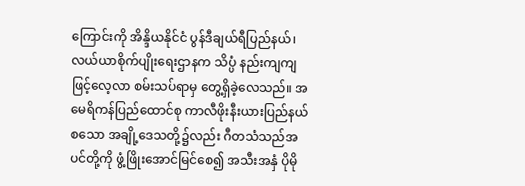ကြောင်းကို အိန္ဒိယနိုင်ငံ ပွန်ဒီချယ်ရီပြည်နယ်၊ လယ်ယာစိုက်ပျိုးရေးဌာနက သိပ္ပံ နည်းကျကျဖြင့်လေ့လာ စမ်းသပ်ရာမှ တွေ့ရှိခဲ့လေသည်။ အမေရိကန်ပြည်ထောင်စု ကာလီဖိုးနီးယားပြည်နယ် စသော အချို့ဒေသတို့၌လည်း ဂီတသံသည်အပင်တို့ကို ဖွံ့ဖြိုးအောင်မြင်စေ၍ အသီးအနှံ ပိုမို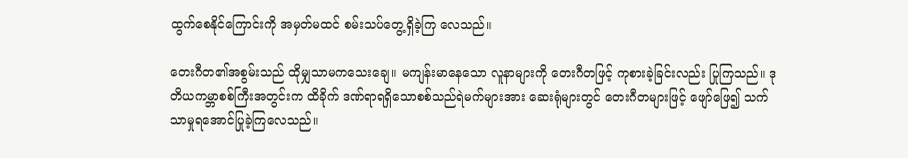ထွက်စေနိုင်ကြောင်းကို အမှတ်မထင် စမ်းသပ်တွေ့ရှိခဲ့ကြ လေသည်။

တေးဂီတ၏အစွမ်းသည် ထိုမျှသာမကသေးချေ။ မကျန်းမာနေသော လူနာများကို တေးဂီတဖြင့် ကုစားခဲ့ခြင်းလည်း ပြုကြသည်။ ဒုတိယကမ္ဘာစစ်ကြီးအတွင်းက ထိခိုက် ဒဏ်ရာရရှိသောစစ်သည်ရဲမက်များအား ဆေးရုံများတွင် တေးဂီတများဖြင့် ဖျော်ဖြေ၍ သက်သာမှုရအောင်ပြုခဲ့ကြလေသည်။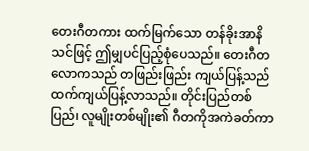တေးဂီတကား ထက်မြက်သော တန်ခိုးအာနိသင်ဖြင့် ဤမျှပင်ပြည့်စုံပေသည်။ တေးဂီတလောကသည် တဖြည်းဖြည်း ကျယ်ပြန့်သည်ထက်ကျယ်ပြန့်လာသည်။ တိုင်းပြည်တစ်ပြည်၊ လူမျိုးတစ်မျိုး၏ ဂီတကိုအကဲခတ်ကာ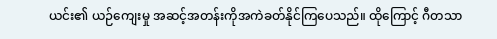ယင်း၏ ယဉ်ကျေးမှု အဆင့်အတန်းကိုအကဲခတ်နိုင်ကြပေသည်။ ထိုကြောင့် ဂီတသာ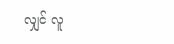လျှင် လူ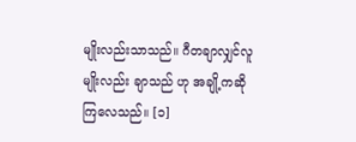မျိုးလည်းသာသည်။ ဂီတချာလျှင်လူမျိုးလည်း ချာသည် ဟု အချို့ကဆိုကြလေသည်။ [၁]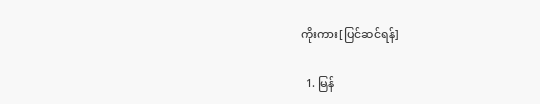ကိုးကား[ပြင်ဆင်ရန်]

  1. မြန်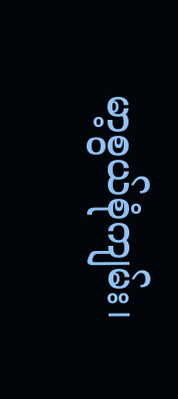မာ့စွယ်စုံကျမ်း၊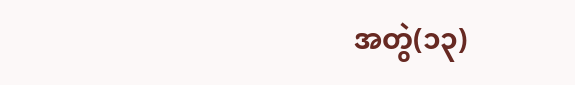အတွဲ(၁၃)